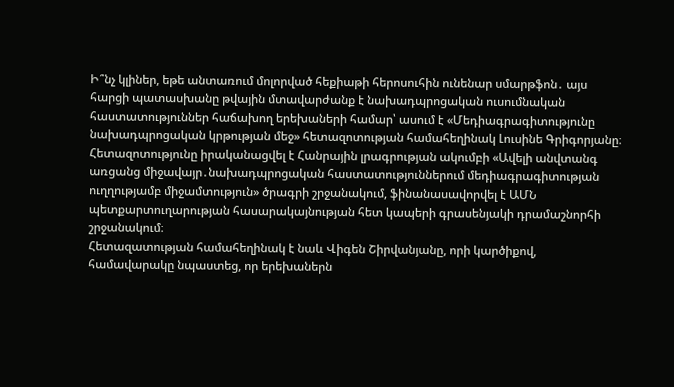Ի՞նչ կլիներ, եթե անտառում մոլորված հեքիաթի հերոսուհին ունենար սմարթֆոն․ այս հարցի պատասխանը թվային մտավարժանք է նախադպրոցական ուսումնական հաստատություններ հաճախող երեխաների համար՝ ասում է «Մեդիագրագիտությունը նախադպրոցական կրթության մեջ» հետազոտության համահեղինակ Լուսինե Գրիգորյանը։ Հետազոտությունը իրականացվել է Հանրային լրագրության ակումբի «Ավելի անվտանգ առցանց միջավայր․նախադպրոցական հաստատություններում մեդիագրագիտության ուղղությամբ միջամտություն» ծրագրի շրջանակում, ֆինանասավորվել է ԱՄՆ պետքարտուղարության հասարակայնության հետ կապերի գրասենյակի դրամաշնորհի շրջանակում։
Հետազատության համահեղինակ է նաև Վիգեն Շիրվանյանը, որի կարծիքով, համավարակը նպաստեց, որ երեխաներն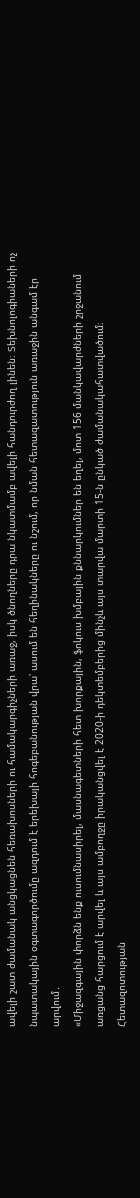ավելի շատ ժամանակ անցկացնեն հեռախոսների ու համակարգիչների առաջ, իսկ ծնողները դրա նկատմամբ ավելի հանդուրժող լինեն։ Տեխնոլոգիաների ոչ նպատակային օգտագործումը ազդում է երեխայի հոգեբանության վրա՝ ասում են հեղինակները ու նշում, որ նման հետազատություն առաջին անգամ էր արվում․
«Միջազգային փորձն ենք ուսումնասիրել, մասնագետների հետ խորքային, ֆոկուս խմբային քննարկումներ են եղել, մոտ 156 մանկավարժների շրջանում առցանց հարցում է արվել և այս ամբողջը իրականցվել է 2020-ի դեկտեմբերից մինչև այս տարվա մարտի 15-ն ընկած ժամանակահատվածում։ Հետազոտության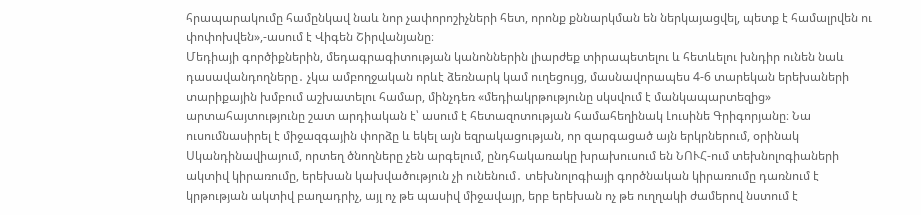հրապարակումը համընկավ նաև նոր չափորոշիչների հետ, որոնք քննարկման են ներկայացվել, պետք է համալրվեն ու փոփոխվեն»,-ասում է Վիգեն Շիրվանյանը։
Մեդիայի գործիքներին, մեդագրագիտության կանոններին լիարժեք տիրապետելու և հետևելու խնդիր ունեն նաև դասավանդողները․ չկա ամբողջական որևէ ձեռնարկ կամ ուղեցույց, մասնավորապես 4-6 տարեկան երեխաների տարիքային խմբում աշխատելու համար, մինչդեռ «մեդիակրթությունը սկսվում է մանկապարտեզից» արտահայտությունը շատ արդիական է՝ ասում է հետազոտության համահեղինակ Լուսինե Գրիգորյանը։ Նա ուսումնասիրել է միջազգային փորձը և եկել այն եզրակացության, որ զարգացած այն երկրներում, օրինակ Սկանդինավիայում, որտեղ ծնողները չեն արգելում, ընդհակառակը խրախուսում են ՆՈՒՀ-ում տեխնոլոգիաների ակտիվ կիրառումը, երեխան կախվածություն չի ունենում․ տեխնոլոգիայի գործնական կիրառումը դառնում է կրթության ակտիվ բաղադրիչ, այլ ոչ թե պասիվ միջավայր, երբ երեխան ոչ թե ուղղակի ժամերով նստում է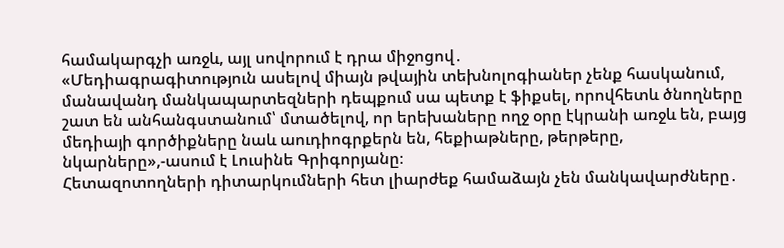համակարգչի առջև, այլ սովորում է դրա միջոցով․
«Մեդիագրագիտություն ասելով միայն թվային տեխնոլոգիաներ չենք հասկանում, մանավանդ մանկապարտեզների դեպքում սա պետք է ֆիքսել, որովհետև ծնողները շատ են անհանգստանում՝ մտածելով, որ երեխաները ողջ օրը էկրանի առջև են, բայց մեդիայի գործիքները նաև աուդիոգրքերն են, հեքիաթները, թերթերը, նկարները»,-ասում է Լուսինե Գրիգորյանը։
Հետազոտողների դիտարկումների հետ լիարժեք համաձայն չեն մանկավարժները․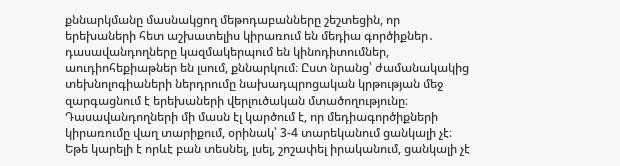քննարկմանը մասնակցող մեթոդաբանները շեշտեցին, որ երեխաների հետ աշխատելիս կիրառում են մեդիա գործիքներ․ դասավանդողները կազմակերպում են կինոդիտումներ, աուդիոհեքիաթներ են լսում, քննարկում։ Ըստ նրանց՝ ժամանակակից տեխնոլոգիաների ներդրումը նախադպրոցական կրթության մեջ զարգացնում է երեխաների վերլուծական մտածողությունը։ Դասավանդողների մի մասն էլ կարծում է, որ մեդիագործիքների կիրառումը վաղ տարիքում, օրինակ՝ 3-4 տարեկանում ցանկալի չէ։ Եթե կարելի է որևէ բան տեսնել, լսել, շոշափել իրականում, ցանկալի չէ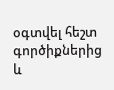օգտվել հեշտ գործիքներից և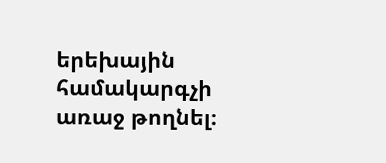երեխային համակարգչի առաջ թողնել։